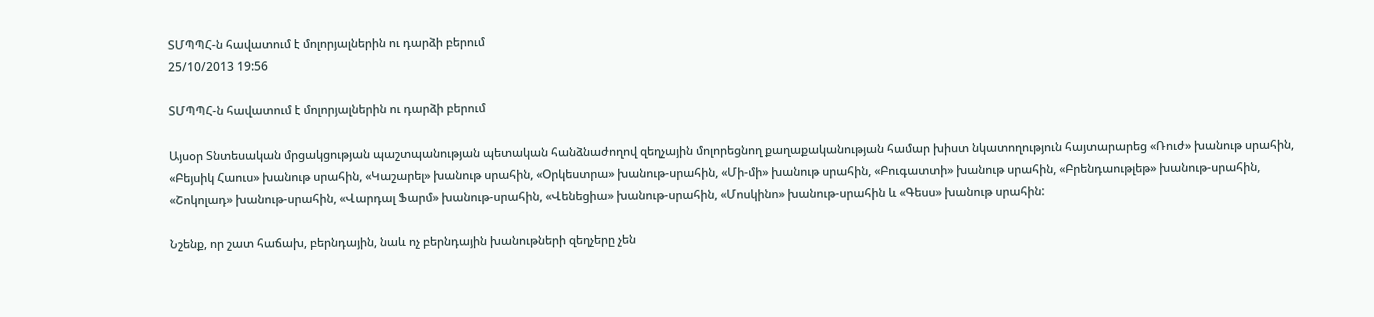ՏՄՊՊՀ-ն հավատում է մոլորյալներին ու դարձի բերում
25/10/2013 19:56

ՏՄՊՊՀ-ն հավատում է մոլորյալներին ու դարձի բերում

Այսօր Տնտեսական մրցակցության պաշտպանության պետական հանձնաժողով զեղչային մոլորեցնող քաղաքականության համար խիստ նկատողություն հայտարարեց «Ռուժ» խանութ սրահին, «Բեյսիկ Հաուս» խանութ սրահին, «Կաշարել» խանութ սրահին, «Օրկեստրա» խանութ-սրահին, «Մի-մի» խանութ սրահին, «Բուգատտի» խանութ սրահին, «Բրենդաութլեթ» խանութ-սրահին, «Շոկոլադ» խանութ-սրահին, «Վարդալ Ֆարմ» խանութ-սրահին, «Վենեցիա» խանութ-սրահին, «Մոսկինո» խանութ-սրահին և «Գեսս» խանութ սրահին:

Նշենք, որ շատ հաճախ, բերնդային, նաև ոչ բերնդային խանութների զեղչերը չեն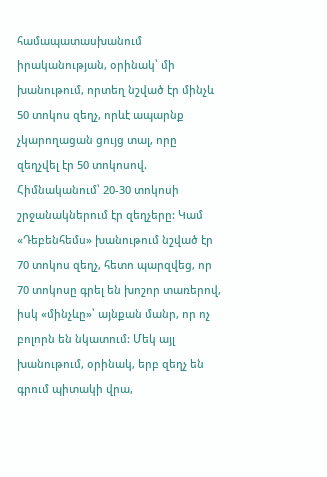համապատասխանում իրականության, օրինակ՝ մի խանութում, որտեղ նշված էր մինչև 50 տոկոս զեղչ, որևէ ապարնք չկարողացան ցույց տալ, որը զեղչվել էր 50 տոկոսով. Հիմնականում՝ 20-30 տոկոսի շրջանակներում էր զեղչերը: Կամ «Դեբենհեմս» խանութում նշված էր 70 տոկոս զեղչ, հետո պարզվեց, որ 70 տոկոսը գրել են խոշոր տառերով, իսկ «մինչևը»՝ այնքան մանր, որ ոչ բոլորն են նկատում: Մեկ այլ խանութում, օրինակ, երբ զեղչ են գրում պիտակի վրա,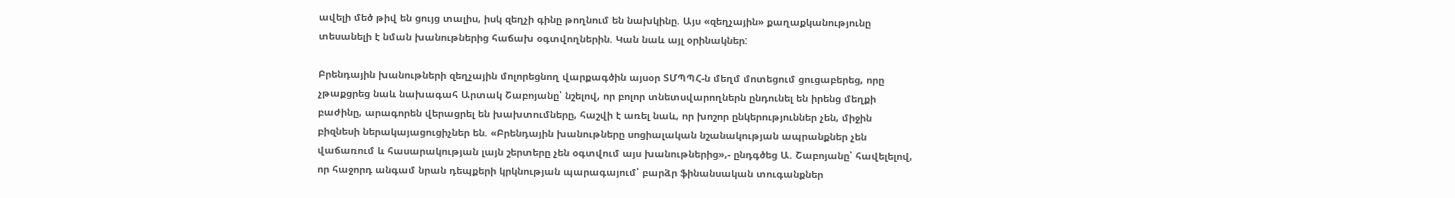ավելի մեծ թիվ են ցույց տալիս, իսկ զեղչի գինը թողնում են նախկինը. Այս «զեղչային» քաղաքկանությունը տեսանելի է նման խանութներից հաճախ օգտվողներին. Կան նաև այլ օրինակներ:

Բրենդային խանութների զեղչային մոլորեցնող վարքագծին այսօր ՏՄՊՊՀ-ն մեղմ մոտեցում ցուցաբերեց, որը չթաքցրեց նաև նախագահ Արտակ Շաբոյանը՝ նշելով, որ բոլոր տնետսվարողներն ընդունել են իրենց մեղքի բաժինը, արագորեն վերացրել են խախտումները, հաշվի է առել նաև, որ խոշոր ընկերություններ չեն, միջին բիզնեսի ներակայացուցիչներ են. «Բրենդային խանութները սոցիալական նշանակության ապրանքներ չեն վաճառում և հասարակության լայն շերտերը չեն օգտվում այս խանութներից»,- ընդգծեց Ա. Շաբոյանը՝ հավելելով, որ հաջորդ անգամ նրան դեպքերի կրկնության պարագայում՝ բարձր ֆինանսական տուգանքներ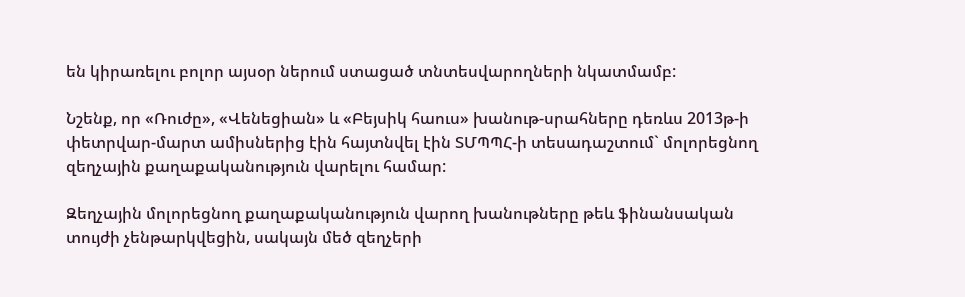են կիրառելու բոլոր այսօր ներում ստացած տնտեսվարողների նկատմամբ:

Նշենք, որ «Ռուժը», «Վենեցիան» և «Բեյսիկ հաուս» խանութ-սրահները դեռևս 2013թ-ի փետրվար-մարտ ամիսներից էին հայտնվել էին ՏՄՊՊՀ-ի տեսադաշտում` մոլորեցնող զեղչային քաղաքականություն վարելու համար:

Զեղչային մոլորեցնող քաղաքականություն վարող խանութները թեև ֆինանսական տույժի չենթարկվեցին, սակայն մեծ զեղչերի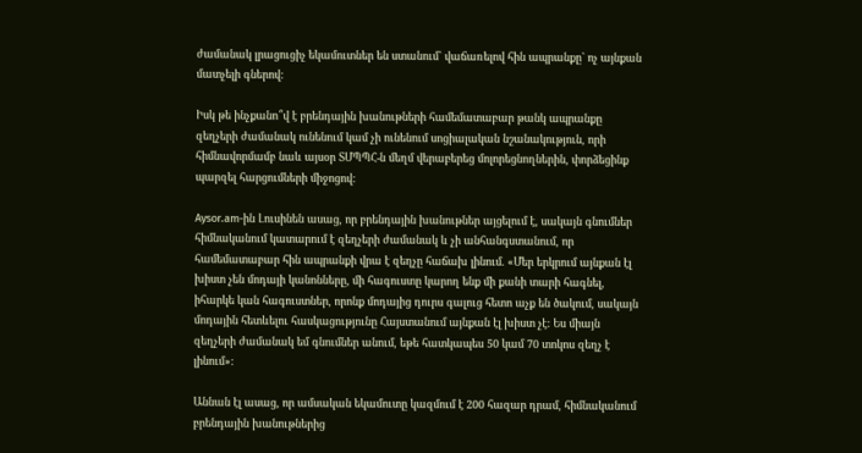ժամանակ լրացուցիչ եկամուտներ են ստանում` վաճառելով հին ապրանքը` ոչ այնքան մատչելի գներով:

Իսկ թե ինչքանո՞վ է բրենդային խանութների համեմատաբար թանկ ապրանքը զեղչերի ժամանակ ունենում կամ չի ունենում սոցիալական նշանակություն, որի հիմնավորմամբ նաև այսօր ՏՄՊՊՀ-ն մեղմ վերաբերեց մոլորեցնողներին, փորձեցինք պարզել հարցումների միջոցով:

Aysor.am-ին Լուսինեն ասաց, որ բրենդային խանութներ այցելում է, սակայն գնումներ հիմնականում կատարում է զեղչերի ժամանակ և չի անհանգստանում, որ համեմատաբար հին ապրանքի վրա է զեղչը հաճախ լինում. «Մեր երկրում այնքան էլ խիստ չեն մոդայի կանոնները, մի հագուստը կարող ենք մի քանի տարի հագնել, իհարկե կան հագուստներ, որոնք մոդայից դուրս գալուց հետո աչք են ծակում, սակայն մոդային հետևելու հասկացությունը Հայստանում այնքան էլ խիստ չէ: Ես միայն զեղչերի ժամանակ եմ գնումներ անում, եթե հատկապես 50 կամ 70 տոկոս զեղչ է լինում»:

Աննան էլ ասաց, որ ամսական եկամուտը կազմում է 200 հազար դրամ, հիմնականում բրենդային խանութներից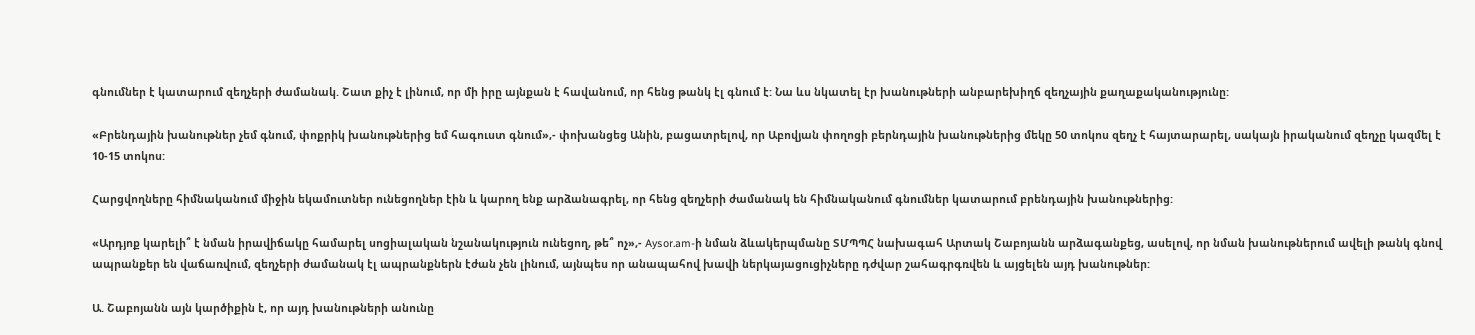գնումներ է կատարում զեղչերի ժամանակ. Շատ քիչ է լինում, որ մի իրը այնքան է հավանում, որ հենց թանկ էլ գնում է: Նա ևս նկատել էր խանութների անբարեխիղճ զեղչային քաղաքականությունը:

«Բրենդային խանութներ չեմ գնում, փոքրիկ խանութներից եմ հագուստ գնում»,- փոխանցեց Անին, բացատրելով, որ Աբովյան փողոցի բերնդային խանութներից մեկը 50 տոկոս զեղչ է հայտարարել, սակայն իրականում զեղչը կազմել է 10-15 տոկոս:

Հարցվողները հիմնականում միջին եկամուտներ ունեցողներ էին և կարող ենք արձանագրել, որ հենց զեղչերի ժամանակ են հիմնականում գնումներ կատարում բրենդային խանութներից:

«Արդյոք կարելի՞ է նման իրավիճակը համարել սոցիալական նշանակություն ունեցող, թե՞ ոչ»,- Aysor.am-ի նման ձևակերպմանը ՏՄՊՊՀ նախագահ Արտակ Շաբոյանն արձագանքեց, ասելով, որ նման խանութներում ավելի թանկ գնով ապրանքեր են վաճառվում, զեղչերի ժամանակ էլ ապրանքներն էժան չեն լինում, այնպես որ անապահով խավի ներկայացուցիչները դժվար շահագրգռվեն և այցելեն այդ խանութներ:

Ա. Շաբոյանն այն կարծիքին է, որ այդ խանութների անունը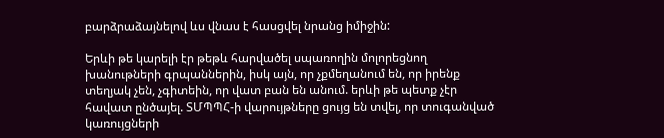բարձրաձայնելով ևս վնաս է հասցվել նրանց իմիջին:

Երևի թե կարելի էր թեթև հարվածել սպառողին մոլորեցնող խանութների գրպաններին, իսկ այն, որ չքմեղանում են, որ իրենք տեղյակ չեն, չգիտեին, որ վատ բան են անում. երևի թե պետք չէր հավատ ընծայել. ՏՄՊՊՀ-ի վարույթները ցույց են տվել, որ տուգանված կառույցների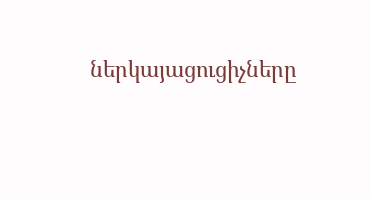ներկայացուցիչները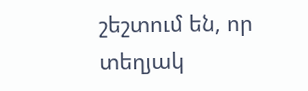շեշտում են, որ տեղյակ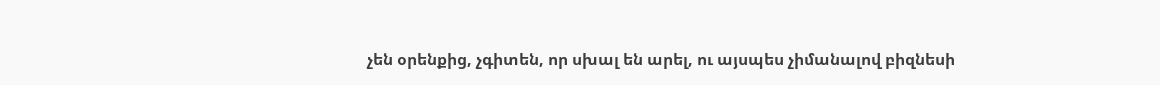չեն օրենքից, չգիտեն, որ սխալ են արել, ու այսպես չիմանալով բիզնեսի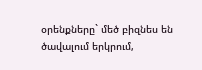օրենքները` մեծ բիզնես են ծավալում երկրում,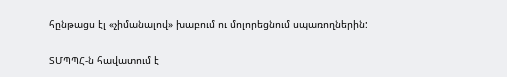հընթացս էլ «չիմանալով» խաբում ու մոլորեցնում սպառողներին:


ՏՄՊՊՀ-ն հավատում է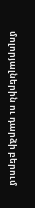մոլորյալներին ու դարձի բերում